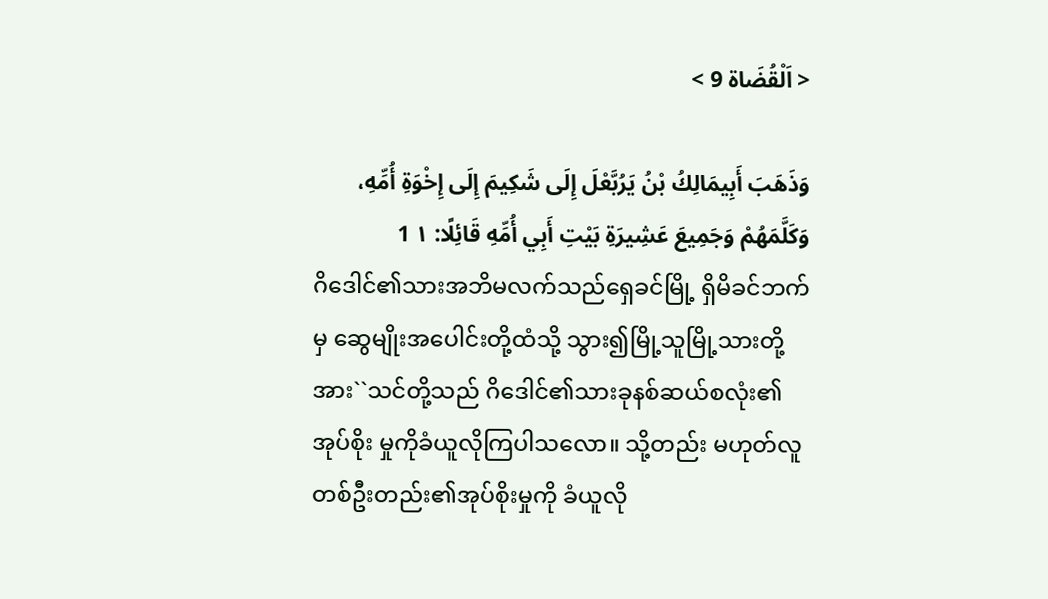< اَلْقُضَاة 9 >

وَذَهَبَ أَبِيمَالِكُ بْنُ يَرُبَّعْلَ إِلَى شَكِيمَ إِلَى إِخْوَةِ أُمِّهِ، وَكَلَّمَهُمْ وَجَمِيعَ عَشِيرَةِ بَيْتِ أَبِي أُمِّهِ قَائِلًا: ١ 1
ဂိဒေါင်၏သားအဘိမလက်သည်ရှေခင်မြို့ ရှိမိခင်ဘက်မှ ဆွေမျိုးအပေါင်းတို့ထံသို့ သွား၍မြို့သူမြို့သားတို့အား``သင်တို့သည် ဂိဒေါင်၏သားခုနစ်ဆယ်စလုံး၏အုပ်စိုး မှုကိုခံယူလိုကြပါသလော။ သို့တည်း မဟုတ်လူတစ်ဦးတည်း၏အုပ်စိုးမှုကို ခံယူလို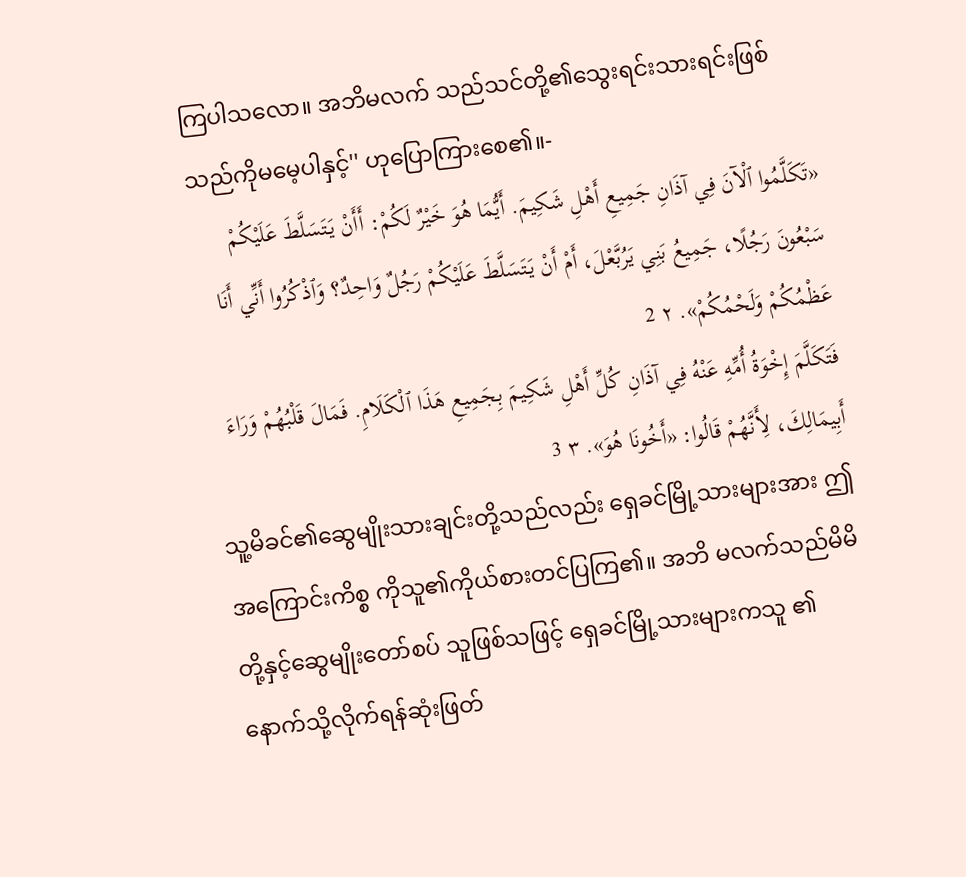ကြပါသလော။ အဘိမလက် သည်သင်တို့၏သွေးရင်းသားရင်းဖြစ် သည်ကိုမမေ့ပါနှင့်'' ဟုပြောကြားစေ၏။-
«تَكَلَّمُوا ٱلْآنَ فِي آذَانِ جَمِيعِ أَهْلِ شَكِيمَ. أَيُّمَا هُوَ خَيْرٌ لَكُمْ: أَأَنْ يَتَسَلَّطَ عَلَيْكُمْ سَبْعُونَ رَجُلًا، جَمِيعُ بَنِي يَرُبَّعْلَ، أَمْ أَنْ يَتَسَلَّطَ عَلَيْكُمْ رَجُلٌ وَاحِدٌ؟ وَٱذْكُرُوا أَنِّي أَنَا عَظْمُكُمْ وَلَحْمُكُمْ». ٢ 2
فَتَكَلَّمَ إِخْوَةُ أُمِّهِ عَنْهُ فِي آذَانِ كُلِّ أَهْلِ شَكِيمَ بِجَمِيعِ هَذَا ٱلْكَلَامِ. فَمَالَ قَلْبُهُمْ وَرَاءَ أَبِيمَالِكَ، لِأَنَّهُمْ قَالُوا: «أَخُونَا هُوَ». ٣ 3
သူ့မိခင်၏ဆွေမျိုးသားချင်းတို့သည်လည်း ရှေခင်မြို့သားများအား ဤအကြောင်းကိစ္စ ကိုသူ၏ကိုယ်စားတင်ပြကြ၏။ အဘိ မလက်သည်မိမိတို့နှင့်ဆွေမျိုးတော်စပ် သူဖြစ်သဖြင့် ရှေခင်မြို့သားများကသူ ၏နောက်သို့လိုက်ရန်ဆုံးဖြတ်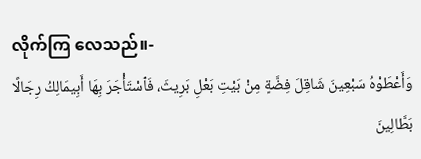လိုက်ကြ လေသည်။-
وَأَعْطَوْهُ سَبْعِينَ شَاقِلَ فِضَّةٍ مِنْ بَيْتِ بَعْلِ بَرِيثَ، فَٱسْتَأْجَرَ بِهَا أَبِيمَالِكُ رِجَالًا بَطَّالِينَ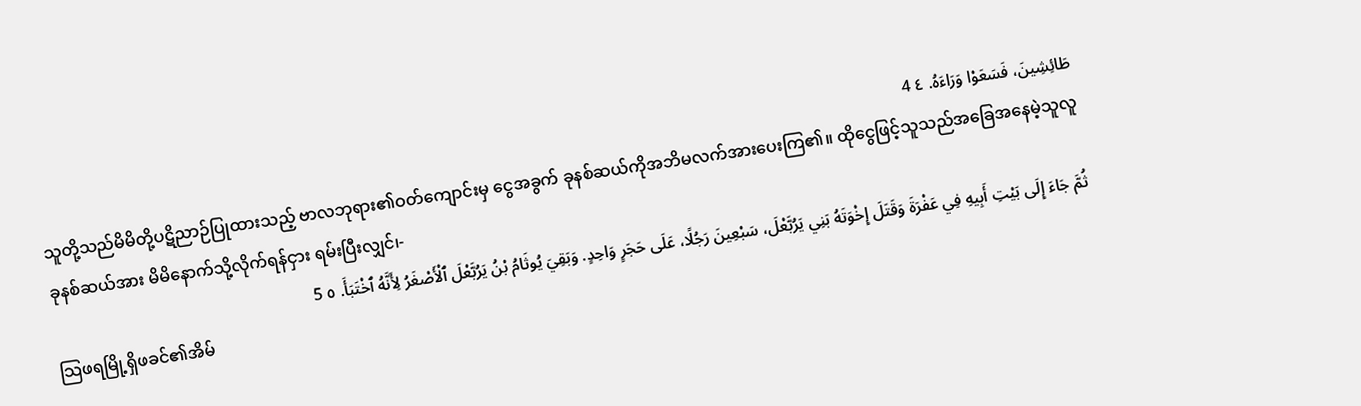طَائِشِينَ، فَسَعَوْا وَرَاءَهُ. ٤ 4
သူတို့သည်မိမိတို့ပဋိညာဉ်ပြုထားသည့် ဗာလဘုရား၏ဝတ်ကျောင်းမှ ငွေအခွက် ခုနစ်ဆယ်ကိုအဘိမလက်အားပေးကြ၏။ ထိုငွေဖြင့်သူသည်အခြေအနေမဲ့သူလူ ခုနစ်ဆယ်အား မိမိနောက်သို့လိုက်ရန်ငှား ရမ်းပြီးလျှင်၊-
ثُمَّ جَاءَ إِلَى بَيْتِ أَبِيهِ فِي عَفْرَةَ وَقَتَلَ إِخْوَتَهُ بَنِي يَرُبَّعْلَ، سَبْعِينَ رَجُلًا، عَلَى حَجَرٍ وَاحِدٍ. وَبَقِيَ يُوثَامُ بْنُ يَرُبَّعْلَ ٱلْأَصْغَرُ لِأَنَّهُ ٱخْتَبَأَ. ٥ 5
သြဖရမြို့ရှိဖခင်၏အိမ်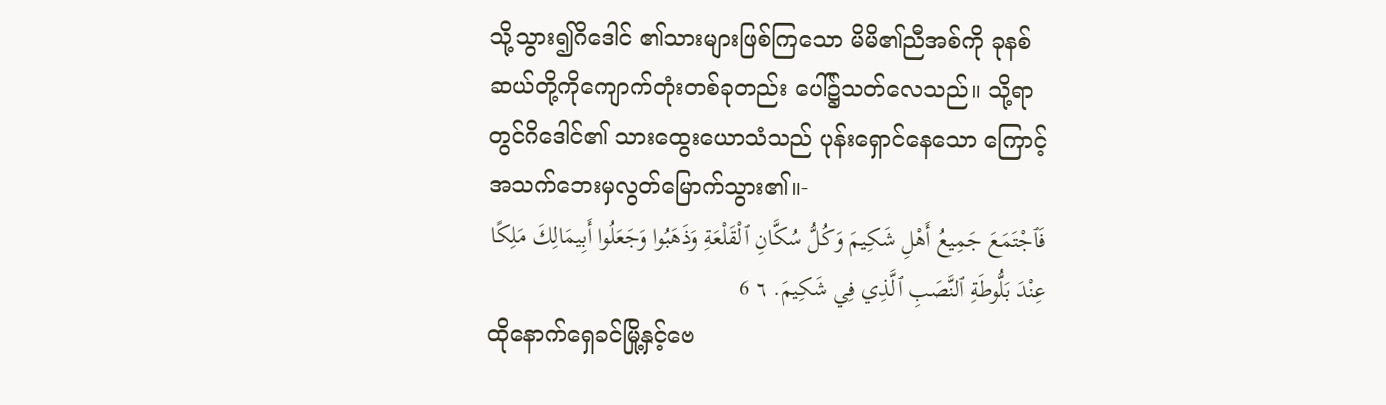သို့သွား၍ဂိဒေါင် ၏သားများဖြစ်ကြသော မိမိ၏ညီအစ်ကို ခုနစ်ဆယ်တို့ကိုကျောက်တုံးတစ်ခုတည်း ပေါ်၌သတ်လေသည်။ သို့ရာတွင်ဂိဒေါင်၏ သားထွေးယောသံသည် ပုန်းရှောင်နေသော ကြောင့်အသက်ဘေးမှလွတ်မြောက်သွား၏။-
فَٱجْتَمَعَ جَمِيعُ أَهْلِ شَكِيمَ وَكُلُّ سُكَّانِ ٱلْقَلْعَةِ وَذَهَبُوا وَجَعَلُوا أَبِيمَالِكَ مَلِكًا عِنْدَ بَلُّوطَةِ ٱلنَّصَبِ ٱلَّذِي فِي شَكِيمَ. ٦ 6
ထိုနောက်ရှေခင်မြို့နှင့်ဗေ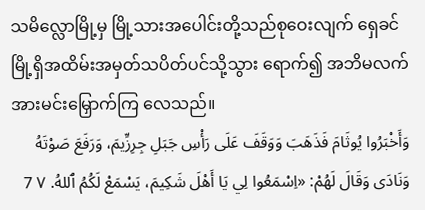သမိလ္လောမြို့မှ မြို့သားအပေါင်းတို့သည်စုဝေးလျက် ရှေခင် မြို့ရှိအထိမ်းအမှတ်သပိတ်ပင်သို့သွား ရောက်၍ အဘိမလက်အားမင်းမြှောက်ကြ လေသည်။
وَأَخْبَرُوا يُوثَامَ فَذَهَبَ وَوَقَفَ عَلَى رَأْسِ جَبَلِ جِرِزِّيمَ، وَرَفَعَ صَوْتَهُ وَنَادَى وَقَالَ لَهُمْ: «اِسْمَعُوا لِي يَا أَهْلَ شَكِيمَ، يَسْمَعْ لَكُمُ ٱللهُ. ٧ 7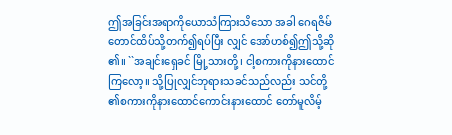ဤအခြင်းအရာကိုယောသံကြားသိသော အခါ ဂေရဇိမ်တောင်ထိပ်သို့တက်၍ရပ်ပြီး လျှင် အော်ဟစ်၍ဤသို့ဆို၏။ ``အချင်းရှေခင် မြို့သားတို့၊ ငါ့စကားကိုနားထောင်ကြလော့။ သို့ပြုလျှင်ဘုရားသခင်သည်လည်း သင်တို့ ၏စကားကိုနားထောင်ကောင်းနားထောင် တော်မူလိမ့်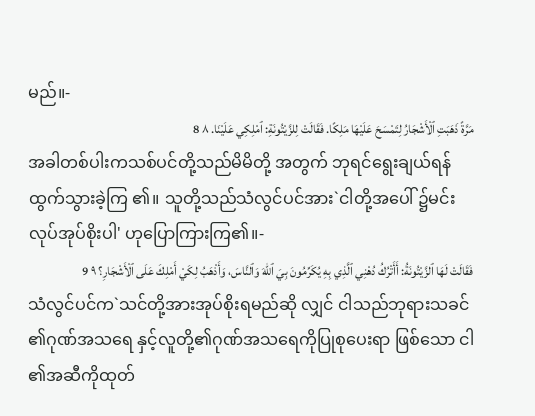မည်။-
مَرَّةً ذَهَبَتِ ٱلْأَشْجَارُ لِتَمْسَحَ عَلَيْهَا مَلِكًا. فَقَالَتْ لِلزَّيْتُونَةِ: ٱمْلِكِي عَلَيْنَا. ٨ 8
အခါတစ်ပါးကသစ်ပင်တို့သည်မိမိတို့ အတွက် ဘုရင်ရွေးချယ်ရန်ထွက်သွားခဲ့ကြ ၏။ သူတို့သည်သံလွင်ပင်အား`ငါတို့အပေါ် ၌မင်းလုပ်အုပ်စိုးပါ' ဟုပြောကြားကြ၏။-
فَقَالَتْ لَهَا ٱلزَّيْتُونَةُ: أَأَتْرُكُ دُهْنِي ٱلَّذِي بِهِ يُكَرِّمُونَ بِيَ ٱللهَ وَٱلنَّاسَ، وَأَذْهَبُ لِكَيْ أَمْلِكَ عَلَى ٱلْأَشْجَارِ؟ ٩ 9
သံလွင်ပင်က`သင်တို့အားအုပ်စိုးရမည်ဆို လျှင် ငါသည်ဘုရားသခင်၏ဂုဏ်အသရေ နှင့်လူတို့၏ဂုဏ်အသရေကိုပြုစုပေးရာ ဖြစ်သော ငါ၏အဆီကိုထုတ်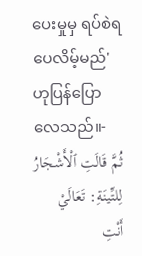ပေးမှုမှ ရပ်စဲရပေလိမ့်မည်' ဟုပြန်ပြောလေသည်။-
ثُمَّ قَالَتِ ٱلْأَشْجَارُ لِلتِّينَةِ: تَعَالَيْ أَنْتِ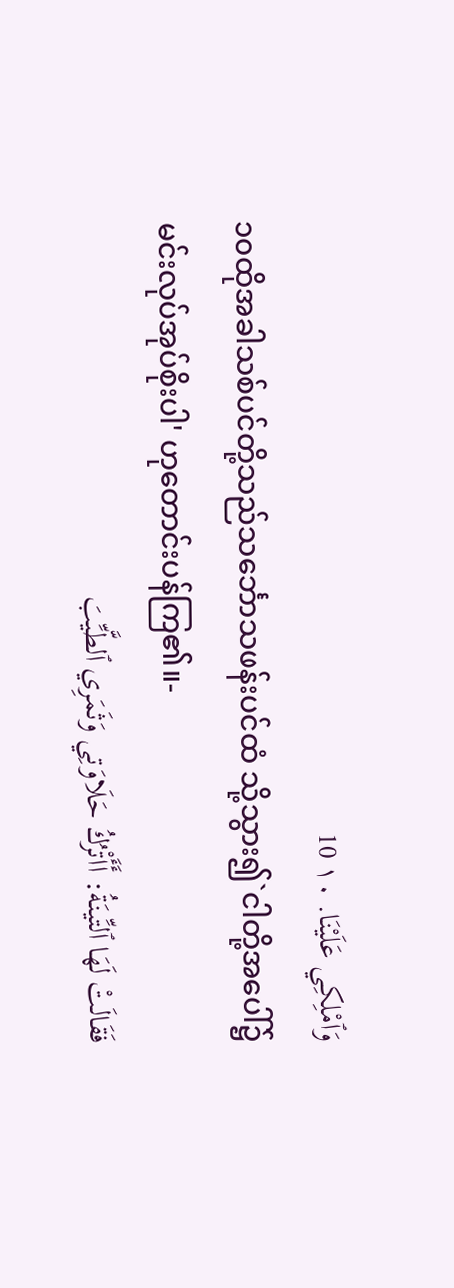وَٱمْلِكِي عَلَيْنَا. ١٠ 10
၁၀ထိုအခါသစ်ပင်တို့သည်သင်္ဘောသဖန်းပင်ထံ သို့သွား၍`ငါတို့အပေါ်၌မင်းလုပ်အုပ်စိုးပါ' ဟုတောင်းပန်ကြ၏။-
فَقَالَتْ لَهَا ٱلتِّينَةُ: أَأَتْرُكُ حَلَاوَتِي وَثَمَرِي ٱلطَّيِّبَ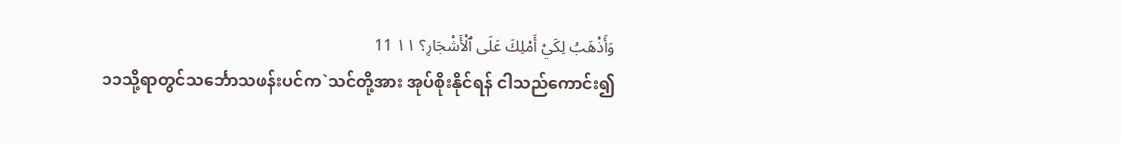وَأَذْهَبُ لِكَيْ أَمْلِكَ عَلَى ٱلْأَشْجَارِ؟ ١١ 11
၁၁သို့ရာတွင်သင်္ဘောသဖန်းပင်က`သင်တို့အား အုပ်စိုးနိုင်ရန် ငါသည်ကောင်း၍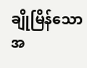ချိုမြိန်သော အ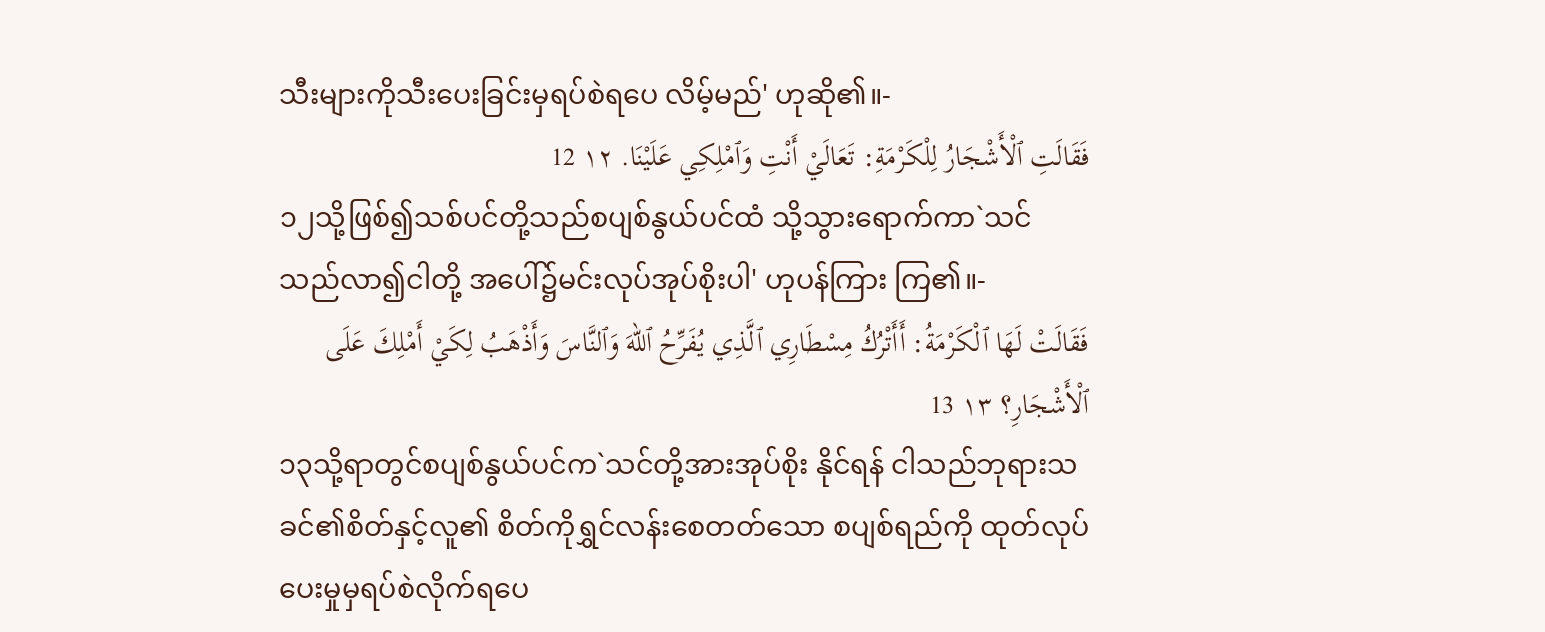သီးများကိုသီးပေးခြင်းမှရပ်စဲရပေ လိမ့်မည်' ဟုဆို၏။-
فَقَالَتِ ٱلْأَشْجَارُ لِلْكَرْمَةِ: تَعَالَيْ أَنْتِ وَٱمْلِكِي عَلَيْنَا. ١٢ 12
၁၂သို့ဖြစ်၍သစ်ပင်တို့သည်စပျစ်နွယ်ပင်ထံ သို့သွားရောက်ကာ`သင်သည်လာ၍ငါတို့ အပေါ်၌မင်းလုပ်အုပ်စိုးပါ' ဟုပန်ကြား ကြ၏။-
فَقَالَتْ لَهَا ٱلْكَرْمَةُ: أَأَتْرُكُ مِسْطَارِي ٱلَّذِي يُفَرِّحُ ٱللهَ وَٱلنَّاسَ وَأَذْهَبُ لِكَيْ أَمْلِكَ عَلَى ٱلْأَشْجَارِ؟ ١٣ 13
၁၃သို့ရာတွင်စပျစ်နွယ်ပင်က`သင်တို့အားအုပ်စိုး နိုင်ရန် ငါသည်ဘုရားသခင်၏စိတ်နှင့်လူ၏ စိတ်ကိုရွှင်လန်းစေတတ်သော စပျစ်ရည်ကို ထုတ်လုပ်ပေးမှုမှရပ်စဲလိုက်ရပေ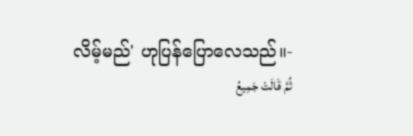လိမ့်မည်' ဟုပြန်ပြောလေသည်။-
ثُمَّ قَالَتْ جَمِيعُ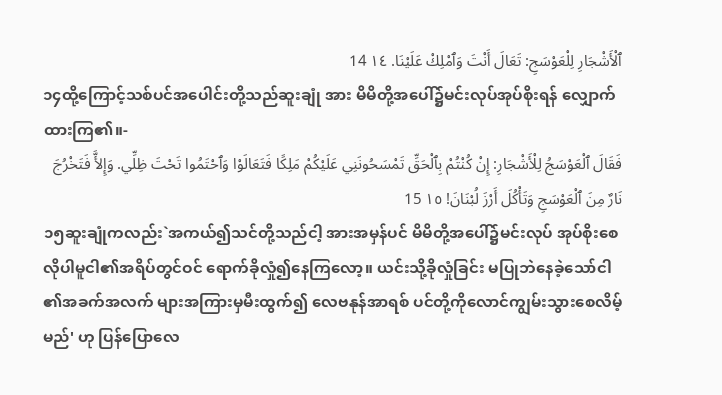ٱلْأَشْجَارِ لِلْعَوْسَجِ: تَعَالَ أَنْتَ وَٱمْلِكْ عَلَيْنَا. ١٤ 14
၁၄ထို့ကြောင့်သစ်ပင်အပေါင်းတို့သည်ဆူးချုံ အား မိမိတို့အပေါ်၌မင်းလုပ်အုပ်စိုးရန် လျှောက်ထားကြ၏။-
فَقَالَ ٱلْعَوْسَجُ لِلْأَشْجَارِ: إِنْ كُنْتُمْ بِٱلْحَقِّ تَمْسَحُونَنِي عَلَيْكُمْ مَلِكًا فَتَعَالَوْا وَٱحْتَمُوا تَحْتَ ظِلِّي. وَإِلأَّ فَتَخْرُجَ نَارٌ مِنَ ٱلْعَوْسَجِ وَتَأْكُلَ أَرْزَ لُبْنَانَ! ١٥ 15
၁၅ဆူးချုံကလည်း`အကယ်၍သင်တို့သည်ငါ့ အားအမှန်ပင် မိမိတို့အပေါ်၌မင်းလုပ် အုပ်စိုးစေလိုပါမူငါ၏အရိပ်တွင်ဝင် ရောက်ခိုလှုံ၍နေကြလော့။ ယင်းသို့ခိုလှုံခြင်း မပြုဘဲနေခဲ့သော်ငါ၏အခက်အလက် များအကြားမှမီးထွက်၍ လေဗနုန်အာရစ် ပင်တို့ကိုလောင်ကျွမ်းသွားစေလိမ့်မည်' ဟု ပြန်ပြောလေ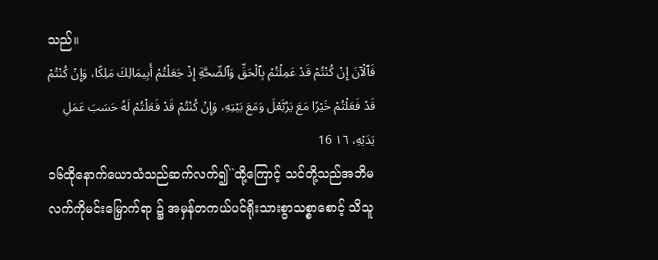သည်။
فَٱلْآنَ إِنْ كُنْتُمْ قَدْ عَمِلْتُمْ بِٱلْحَقِّ وَٱلصِّحَّةِ إِذْ جَعَلْتُمْ أَبِيمَالِكَ مَلِكًا، وَإِنْ كُنْتُمْ قَدْ فَعَلْتُمْ خَيْرًا مَعَ يَرُبَّعْلَ وَمَعَ بَيْتِهِ، وَإِنْ كُنْتُمْ قَدْ فَعَلْتُمْ لَهُ حَسَبَ عَمَلِ يَدَيْهِ، ١٦ 16
၁၆ထိုနောက်ယောသံသည်ဆက်လက်၍``ထို့ကြောင့် သင်တို့သည်အဘိမလက်ကိုမင်းမြှောက်ရာ ၌ အမှန်တကယ်ပင်ရိုးသားစွာသစ္စာစောင့် သိသူ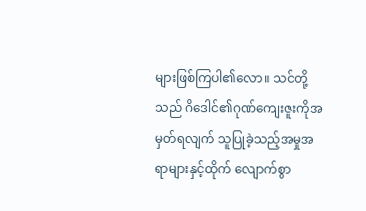များဖြစ်ကြပါ၏လော။ သင်တို့သည် ဂိဒေါင်၏ဂုဏ်ကျေးဇူးကိုအမှတ်ရလျက် သူပြုခဲ့သည့်အမှုအရာများနှင့်ထိုက် လျောက်စွာ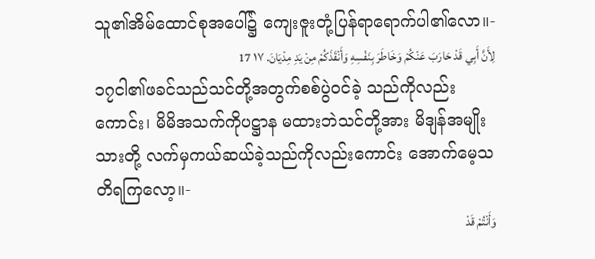သူ၏အိမ်ထောင်စုအပေါ်၌ ကျေးဇူးတုံ့ပြန်ရာရောက်ပါ၏လော။-
لِأَنَّ أَبِي قَدْ حَارَبَ عَنْكُمْ وَخَاطَرَ بِنَفْسِهِ وَأَنْقَذَكُمْ مِنْ يَدِ مِدْيَانَ. ١٧ 17
၁၇ငါ၏ဖခင်သည်သင်တို့အတွက်စစ်ပွဲဝင်ခဲ့ သည်ကိုလည်းကောင်း၊ မိမိအသက်ကိုပဋ္ဌာန မထားဘဲသင်တို့အား မိဒျန်အမျိုးသားတို့ လက်မှကယ်ဆယ်ခဲ့သည်ကိုလည်းကောင်း အောက်မေ့သတိရကြလော့။-
وَأَنْتُمْ قَدْ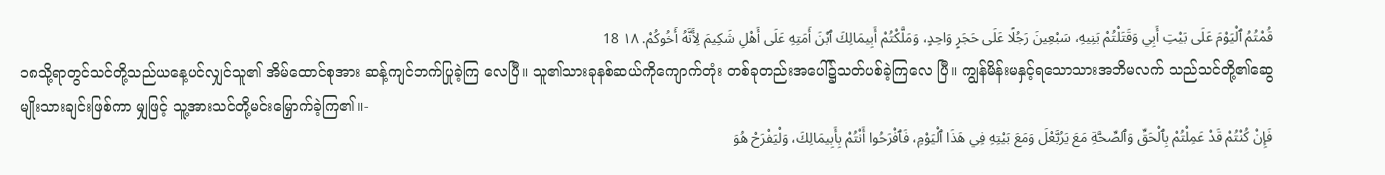قُمْتُمُ ٱلْيَوْمَ عَلَى بَيْتِ أَبِي وَقَتَلْتُمْ بَنِيهِ، سَبْعِينَ رَجُلًا عَلَى حَجَرٍ وَاحِدٍ، وَمَلَّكْتُمْ أَبِيمَالِكَ ٱبْنَ أَمَتِهِ عَلَى أَهْلِ شَكِيمَ لِأَنَّهُ أَخُوكُمْ. ١٨ 18
၁၈သို့ရာတွင်သင်တို့သည်ယနေ့ပင်လျှင်သူ၏ အိမ်ထောင်စုအား ဆန့်ကျင်ဘက်ပြုခဲ့ကြ လေပြီ။ သူ၏သားခုနစ်ဆယ်ကိုကျောက်တုံး တစ်ခုတည်းအပေါ်၌သတ်ပစ်ခဲ့ကြလေ ပြီ။ ကျွန်မိန်းမနှင့်ရသောသားအဘိမလက် သည်သင်တို့၏ဆွေမျိုးသားချင်းဖြစ်ကာ မျှဖြင့် သူ့အားသင်တို့မင်းမြှောက်ခဲ့ကြ၏။-
فَإِنْ كُنْتُمْ قَدْ عَمِلْتُمْ بِٱلْحَقِّ وَٱلصِّحَّةِ مَعَ يَرُبَّعْلَ وَمَعَ بَيْتِهِ فِي هَذَا ٱلْيَوْمِ، فَٱفْرَحُوا أَنْتُمْ بِأَبِيمَالِكَ، وَلْيَفْرَحْ هُوَ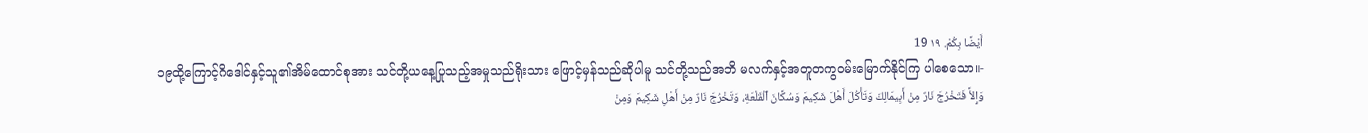أَيْضًا بِكُمْ. ١٩ 19
၁၉ထို့ကြောင့်ဂိဒေါင်နှင့်သူ၏အိမ်ထောင်စုအား သင်တို့ယနေ့ပြုသည့်အမှုသည်ရိုးသား ဖြောင့်မှန်သည်ဆိုပါမူ သင်တို့သည်အဘိ မလက်နှင့်အတူတကွဝမ်းမြောက်နိုင်ကြ ပါစေသော။-
وَإِلأَّ فَتَخْرُجَ نَارٌ مِنْ أَبِيمَالِكَ وَتَأْكُلَ أَهْلَ شَكِيمَ وَسُكَّانَ ٱلْقَلْعَةِ، وَتَخْرُجَ نَارٌ مِنْ أَهْلِ شَكِيمَ وَمِنْ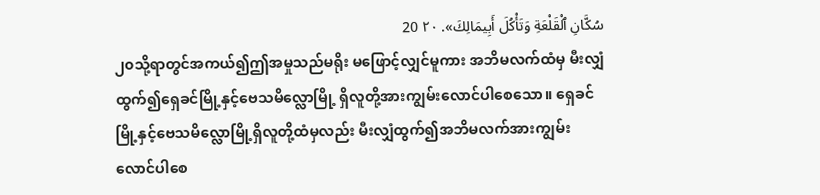سُكَّانِ ٱلْقَلْعَةِ وَتَأْكُلَ أَبِيمَالِكَ». ٢٠ 20
၂၀သို့ရာတွင်အကယ်၍ဤအမှုသည်မရိုး မဖြောင့်လျှင်မူကား အဘိမလက်ထံမှ မီးလျှံထွက်၍ရှေခင်မြို့နှင့်ဗေသမိလ္လောမြို့ ရှိလူတို့အားကျွမ်းလောင်ပါစေသော။ ရှေခင် မြို့နှင့်ဗေသမိလ္လောမြို့ရှိလူတို့ထံမှလည်း မီးလျှံထွက်၍အဘိမလက်အားကျွမ်း လောင်ပါစေ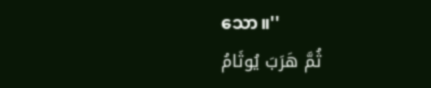သော။''
ثُمَّ هَرَبَ يُوثَامُ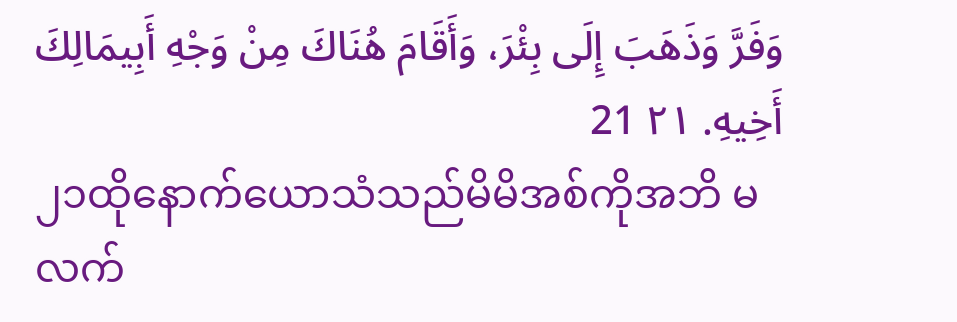وَفَرَّ وَذَهَبَ إِلَى بِئْرَ، وَأَقَامَ هُنَاكَ مِنْ وَجْهِ أَبِيمَالِكَ أَخِيهِ. ٢١ 21
၂၁ထိုနောက်ယောသံသည်မိမိအစ်ကိုအဘိ မလက်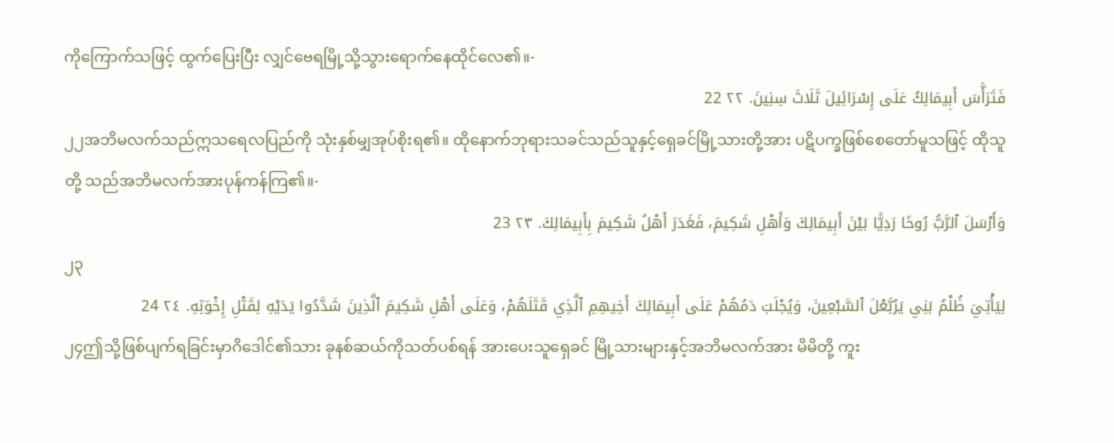ကိုကြောက်သဖြင့် ထွက်ပြေးပြီး လျှင်ဗေရမြို့သို့သွားရောက်နေထိုင်လေ၏။-
فَتَرَأَّسَ أَبِيمَالِكُ عَلَى إِسْرَائِيلَ ثَلَاثَ سِنِينَ. ٢٢ 22
၂၂အဘိမလက်သည်ဣသရေလပြည်ကို သုံးနှစ်မျှအုပ်စိုးရ၏။ ထိုနောက်ဘုရားသခင်သည်သူနှင့်ရှေခင်မြို့သားတို့အား ပဋိပက္ခဖြစ်စေတော်မူသဖြင့် ထိုသူတို့ သည်အဘိမလက်အားပုန်ကန်ကြ၏။-
وَأَرْسَلَ ٱلرَّبُّ رُوحًا رَدِيًّا بَيْنَ أَبِيمَالِكَ وَأَهْلِ شَكِيمَ، فَغَدَرَ أَهْلُ شَكِيمَ بِأَبِيمَالِكَ. ٢٣ 23
၂၃
لِيَأْتِيَ ظُلْمُ بَنِي يَرُبَّعْلَ ٱلسَّبْعِينَ، وَيُجْلَبَ دَمُهُمْ عَلَى أَبِيمَالِكَ أَخِيهِمِ ٱلَّذِي قَتَلَهُمْ، وَعَلَى أَهْلِ شَكِيمَ ٱلَّذِينَ شَدَّدُوا يَدَيْهِ لِقَتْلِ إِخْوَتِهِ. ٢٤ 24
၂၄ဤသို့ဖြစ်ပျက်ရခြင်းမှာဂိဒေါင်၏သား ခုနစ်ဆယ်ကိုသတ်ပစ်ရန် အားပေးသူရှေခင် မြို့သားများနှင့်အဘိမလက်အား မိမိတို့ ကူး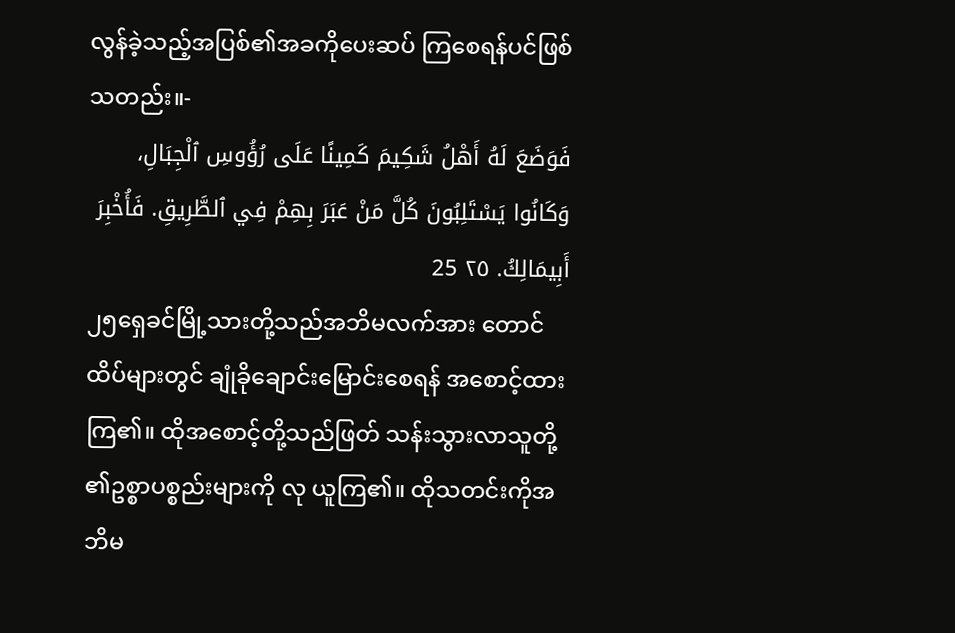လွန်ခဲ့သည့်အပြစ်၏အခကိုပေးဆပ် ကြစေရန်ပင်ဖြစ်သတည်း။-
فَوَضَعَ لَهُ أَهْلُ شَكِيمَ كَمِينًا عَلَى رُؤُوسِ ٱلْجِبَالِ، وَكَانُوا يَسْتَلِبُونَ كُلَّ مَنْ عَبَرَ بِهِمْ فِي ٱلطَّرِيقِ. فَأُخْبِرَ أَبِيمَالِكُ. ٢٥ 25
၂၅ရှေခင်မြို့သားတို့သည်အဘိမလက်အား တောင်ထိပ်များတွင် ချုံခိုချောင်းမြောင်းစေရန် အစောင့်ထားကြ၏။ ထိုအစောင့်တို့သည်ဖြတ် သန်းသွားလာသူတို့၏ဥစ္စာပစ္စည်းများကို လု ယူကြ၏။ ထိုသတင်းကိုအဘိမ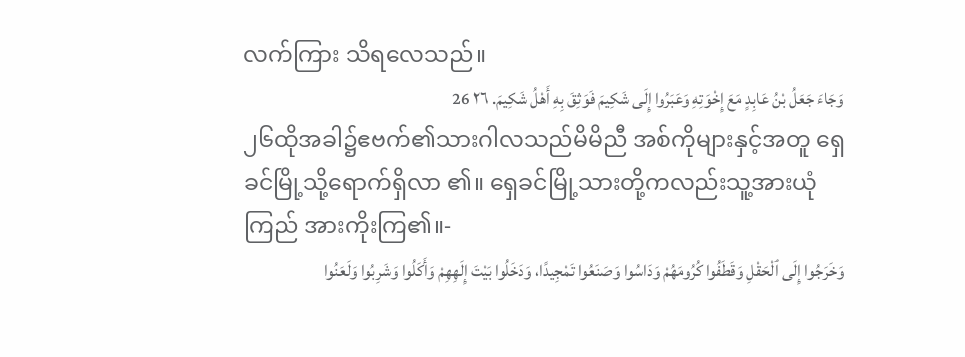လက်ကြား သိရလေသည်။
وَجَاءَ جَعَلُ بْنُ عَابِدٍ مَعَ إِخْوَتِهِ وَعَبَرُوا إِلَى شَكِيمَ فَوَثِقَ بِهِ أَهْلُ شَكِيمَ. ٢٦ 26
၂၆ထိုအခါ၌ဧဗက်၏သားဂါလသည်မိမိညီ အစ်ကိုများနှင့်အတူ ရှေခင်မြို့သို့ရောက်ရှိလာ ၏။ ရှေခင်မြို့သားတို့ကလည်းသူ့အားယုံကြည် အားကိုးကြ၏။-
وَخَرَجُوا إِلَى ٱلْحَقْلِ وَقَطَفُوا كُرُومَهُمْ وَدَاسُوا وَصَنَعُوا تَمْجِيدًا، وَدَخَلُوا بَيْتَ إِلَهِهِمْ وَأَكَلُوا وَشَرِبُوا وَلَعَنُوا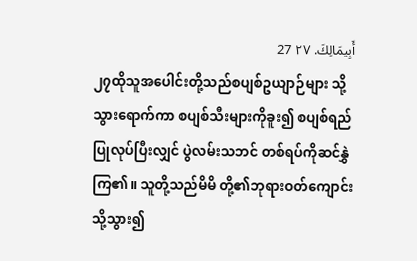أَبِيمَالِكَ. ٢٧ 27
၂၇ထိုသူအပေါင်းတို့သည်စပျစ်ဥယျာဉ်များ သို့သွားရောက်ကာ စပျစ်သီးများကိုခူး၍ စပျစ်ရည်ပြုလုပ်ပြီးလျှင် ပွဲလမ်းသဘင် တစ်ရပ်ကိုဆင်နွှဲကြ၏။ သူတို့သည်မိမိ တို့၏ဘုရားဝတ်ကျောင်းသို့သွား၍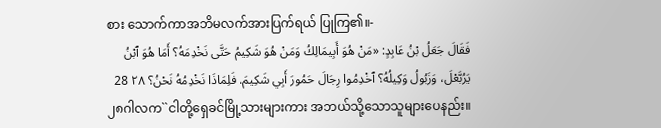စား သောက်ကာအဘိမလက်အားပြက်ရယ် ပြုကြ၏။-
فَقَالَ جَعَلُ بْنُ عَابِدٍ: «مَنْ هُوَ أَبِيمَالِكُ وَمَنْ هُوَ شَكِيمُ حَتَّى نَخْدِمَهُ؟ أَمَا هُوَ ٱبْنُ يَرُبَّعْلَ، وَزَبُولُ وَكِيلُهُ؟ ٱخْدِمُوا رِجَالَ حَمُورَ أَبِي شَكِيمَ. فَلِمَاذَا نَخْدِمُهُ نَحْنُ؟ ٢٨ 28
၂၈ဂါလက``ငါတို့ရှေခင်မြို့သားများကား အဘယ်သို့သောသူများပေနည်း။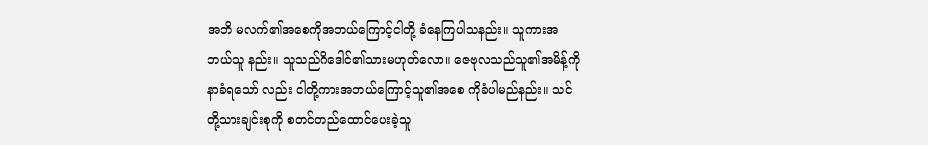အဘိ မလက်၏အစေကိုအဘယ်ကြောင့်ငါတို့ ခံနေကြပါသနည်း။ သူကားအဘယ်သူ နည်း။ သူသည်ဂိဒေါင်၏သားမဟုတ်လော။ ဇေဗုလသည်သူ၏အမိန့်ကိုနာခံရသော် လည်း ငါတို့ကားအဘယ်ကြောင့်သူ၏အစေ ကိုခံပါမည်နည်း။ သင်တို့သားချင်းစုကို စတင်တည်ထောင်ပေးခဲ့သူ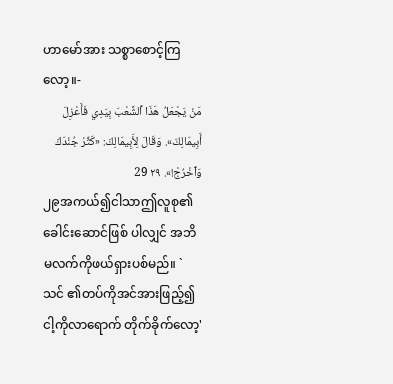ဟာမော်အား သစ္စာစောင့်ကြလော့။-
مَنْ يَجْعَلُ هَذَا ٱلشَّعْبَ بِيَدِي فَأَعْزِلَ أَبِيمَالِكَ». وَقَالَ لِأَبِيمَالِكَ: «كَثِّرْ جُنْدَكَ وَٱخْرُجْ!». ٢٩ 29
၂၉အကယ်၍ငါသာဤလူစု၏ခေါင်းဆောင်ဖြစ် ပါလျှင် အဘိမလက်ကိုဖယ်ရှားပစ်မည်။ `သင် ၏တပ်ကိုအင်အားဖြည့်၍ ငါ့ကိုလာရောက် တိုက်ခိုက်လော့'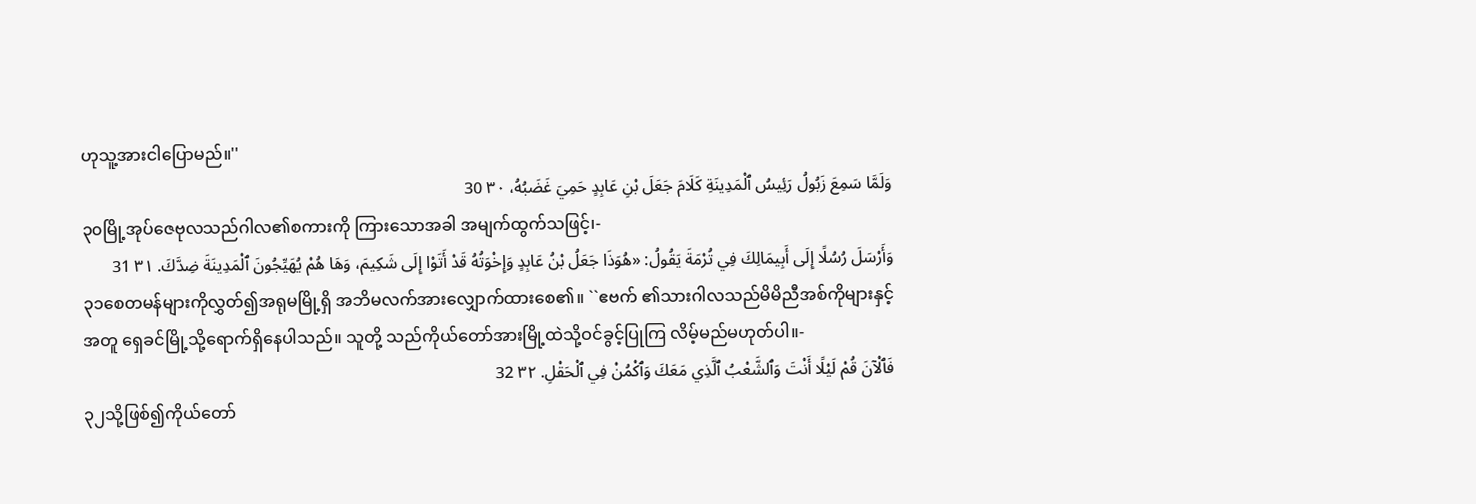ဟုသူ့အားငါပြောမည်။''
وَلَمَّا سَمِعَ زَبُولُ رَئِيسُ ٱلْمَدِينَةِ كَلَامَ جَعَلَ بْنِ عَابِدٍ حَمِيَ غَضَبُهُ، ٣٠ 30
၃၀မြို့အုပ်ဇေဗုလသည်ဂါလ၏စကားကို ကြားသောအခါ အမျက်ထွက်သဖြင့်၊-
وَأَرْسَلَ رُسُلًا إِلَى أَبِيمَالِكَ فِي تُرْمَةَ يَقُولُ: «هُوَذَا جَعَلُ بْنُ عَابِدٍ وَإِخْوَتُهُ قَدْ أَتَوْا إِلَى شَكِيمَ، وَهَا هُمْ يُهَيِّجُونَ ٱلْمَدِينَةَ ضِدَّكَ. ٣١ 31
၃၁စေတမန်များကိုလွှတ်၍အရုမမြို့ရှိ အဘိမလက်အားလျှောက်ထားစေ၏။ ``ဧဗက် ၏သားဂါလသည်မိမိညီအစ်ကိုများနှင့် အတူ ရှေခင်မြို့သို့ရောက်ရှိနေပါသည်။ သူတို့ သည်ကိုယ်တော်အားမြို့ထဲသို့ဝင်ခွင့်ပြုကြ လိမ့်မည်မဟုတ်ပါ။-
فَٱلْآنَ قُمْ لَيْلًا أَنْتَ وَٱلشَّعْبُ ٱلَّذِي مَعَكَ وَٱكْمُنْ فِي ٱلْحَقْلِ. ٣٢ 32
၃၂သို့ဖြစ်၍ကိုယ်တော်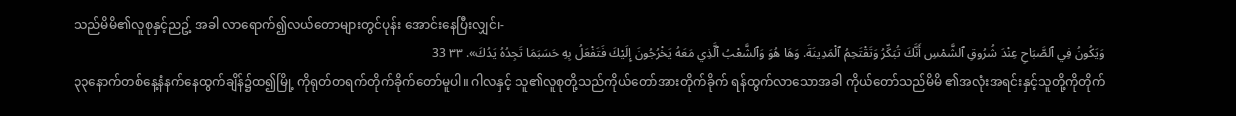သည်မိမိ၏လူစုနှင့်ညဥ့် အခါ လာရောက်၍လယ်တောများတွင်ပုန်း အောင်းနေပြီးလျှင်၊-
وَيَكُونُ فِي ٱلصَّبَاحِ عِنْدَ شُرُوقِ ٱلشَّمْسِ أَنَّكَ تُبَكِّرُ وَتَقْتَحِمُ ٱلْمَدِينَةَ. وَهَا هُوَ وَٱلشَّعْبُ ٱلَّذِي مَعَهُ يَخْرُجُونَ إِلَيْكَ فَتَفْعَلُ بِهِ حَسَبَمَا تَجِدُهُ يَدُكَ». ٣٣ 33
၃၃နောက်တစ်နေ့နံနက်နေထွက်ချိန်၌ထ၍မြို့ ကိုရုတ်တရက်တိုက်ခိုက်တော်မူပါ။ ဂါလနှင့် သူ၏လူစုတို့သည်ကိုယ်တော်အားတိုက်ခိုက် ရန်ထွက်လာသောအခါ ကိုယ်တော်သည်မိမိ ၏အလုံးအရင်းနှင့်သူတို့ကိုတိုက်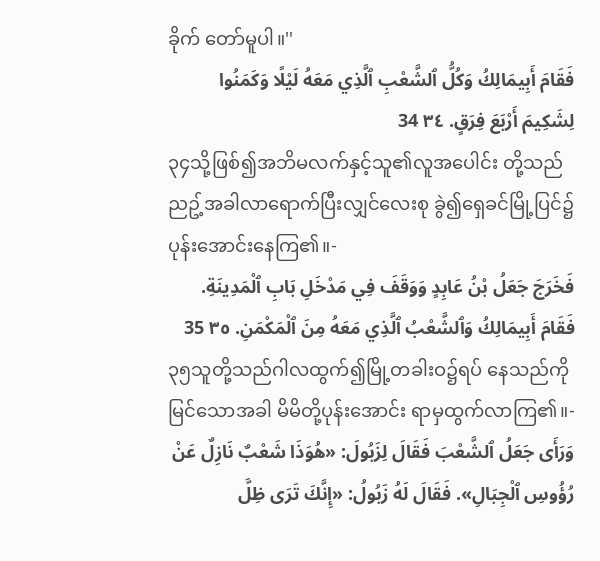ခိုက် တော်မူပါ။''
فَقَامَ أَبِيمَالِكُ وَكُلُّ ٱلشَّعْبِ ٱلَّذِي مَعَهُ لَيْلًا وَكَمَنُوا لِشَكِيمَ أَرْبَعَ فِرَقٍ. ٣٤ 34
၃၄သို့ဖြစ်၍အဘိမလက်နှင့်သူ၏လူအပေါင်း တို့သည် ညဥ့်အခါလာရောက်ပြီးလျှင်လေးစု ခွဲ၍ရှေခင်မြို့ပြင်၌ပုန်းအောင်းနေကြ၏။-
فَخَرَجَ جَعَلُ بْنُ عَابِدٍ وَوَقَفَ فِي مَدْخَلِ بَابِ ٱلْمَدِينَةِ. فَقَامَ أَبِيمَالِكُ وَٱلشَّعْبُ ٱلَّذِي مَعَهُ مِنَ ٱلْمَكْمَنِ. ٣٥ 35
၃၅သူတို့သည်ဂါလထွက်၍မြို့တခါးဝ၌ရပ် နေသည်ကိုမြင်သောအခါ မိမိတို့ပုန်းအောင်း ရာမှထွက်လာကြ၏။-
وَرَأَى جَعَلُ ٱلشَّعْبَ فَقَالَ لِزَبُولَ: «هُوَذَا شَعْبٌ نَازِلٌ عَنْ رُؤُوسِ ٱلْجِبَالِ». فَقَالَ لَهُ زَبُولُ: «إِنَّكَ تَرَى ظِلَّ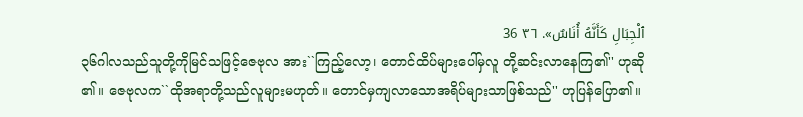ٱلْجِبَالِ كَأَنَّهُ أُنَاسٌ». ٣٦ 36
၃၆ဂါလသည်သူတို့ကိုမြင်သဖြင့်ဇေဗုလ အား``ကြည့်လော့၊ တောင်ထိပ်များပေါ်မှလူ တို့ဆင်းလာနေကြ၏'' ဟုဆို၏။ ဇေဗုလက``ထိုအရာတို့သည်လူများမဟုတ်။ တောင်မှကျလာသောအရိပ်များသာဖြစ်သည်'' ဟုပြန်ပြော၏။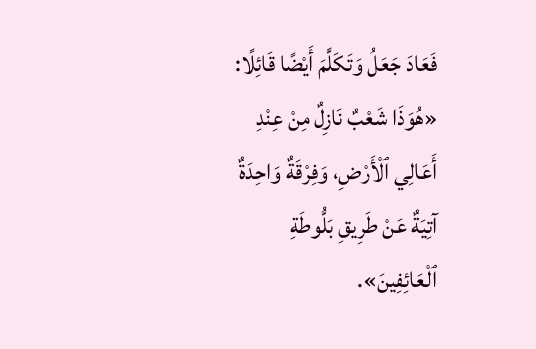فَعَادَ جَعَلُ وَتَكَلَّمَ أَيْضًا قَائِلًا: «هُوَذَا شَعْبٌ نَازِلٌ مِنْ عِنْدِ أَعَالِي ٱلْأَرْضِ، وَفِرْقَةٌ وَاحِدَةٌ آتِيَةٌ عَنْ طَرِيقِ بَلُّوطَةِ ٱلْعَائِفِينَ».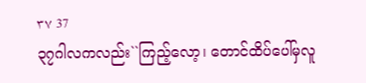٣٧ 37
၃၇ဂါလကလည်း``ကြည့်လော့၊ တောင်ထိပ်ပေါ်မှလူ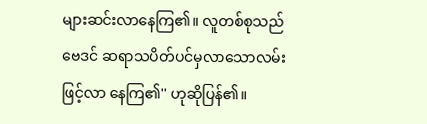များဆင်းလာနေကြ၏။ လူတစ်စုသည်ဗေဒင် ဆရာသပိတ်ပင်မှလာသောလမ်းဖြင့်လာ နေကြ၏'' ဟုဆိုပြန်၏။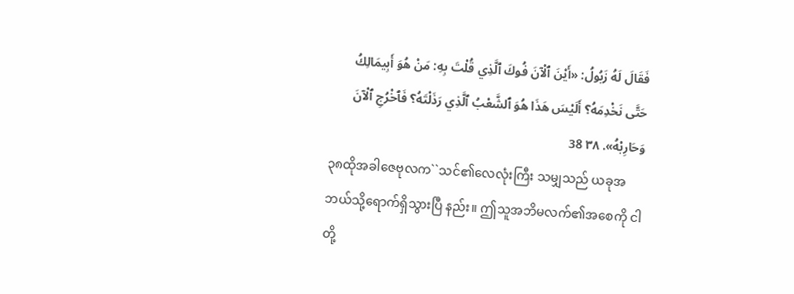فَقَالَ لَهُ زَبُولُ: «أَيْنَ ٱلْآنَ فُوكَ ٱلَّذِي قُلْتَ بِهِ: مَنْ هُوَ أَبِيمَالِكُ حَتَّى نَخْدِمَهُ؟ أَلَيْسَ هَذَا هُوَ ٱلشَّعْبُ ٱلَّذِي رَذَلْتَهُ؟ فَٱخْرُجِ ٱلْآنَ وَحَارِبْهُ». ٣٨ 38
၃၈ထိုအခါဇေဗုလက``သင်၏လေလုံးကြီး သမျှသည် ယခုအဘယ်သို့ရောက်ရှိသွားပြီ နည်း။ ဤသူအဘိမလက်၏အစေကို ငါတို့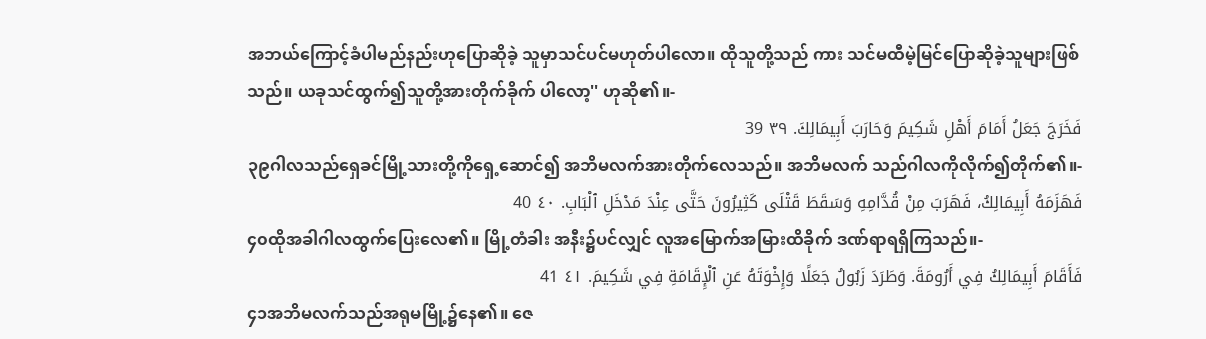အဘယ်ကြောင့်ခံပါမည်နည်းဟုပြောဆိုခဲ့ သူမှာသင်ပင်မဟုတ်ပါလော။ ထိုသူတို့သည် ကား သင်မထီမဲ့မြင်ပြောဆိုခဲ့သူများဖြစ် သည်။ ယခုသင်ထွက်၍သူတို့အားတိုက်ခိုက် ပါလော့'' ဟုဆို၏။-
فَخَرَجَ جَعَلُ أَمَامَ أَهْلِ شَكِيمَ وَحَارَبَ أَبِيمَالِكَ. ٣٩ 39
၃၉ဂါလသည်ရှေခင်မြို့သားတို့ကိုရှေ့ဆောင်၍ အဘိမလက်အားတိုက်လေသည်။ အဘိမလက် သည်ဂါလကိုလိုက်၍တိုက်၏။-
فَهَزَمَهُ أَبِيمَالِكُ، فَهَرَبَ مِنْ قُدَّامِهِ وَسَقَطَ قَتْلَى كَثِيرُونَ حَتَّى عِنْدَ مَدْخَلِ ٱلْبَابِ. ٤٠ 40
၄၀ထိုအခါဂါလထွက်ပြေးလေ၏။ မြို့တံခါး အနီး၌ပင်လျှင် လူအမြောက်အမြားထိခိုက် ဒဏ်ရာရရှိကြသည်။-
فَأَقَامَ أَبِيمَالِكُ فِي أَرُومَةَ. وَطَرَدَ زَبُولُ جَعَلًا وَإِخْوَتَهُ عَنِ ٱلْإِقَامَةِ فِي شَكِيمَ. ٤١ 41
၄၁အဘိမလက်သည်အရုမမြို့၌နေ၏။ ဇေ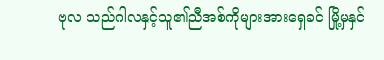ဗုလ သည်ဂါလနှင့်သူ၏ညီအစ်ကိုများအားရှေခင် မြို့မှနှင်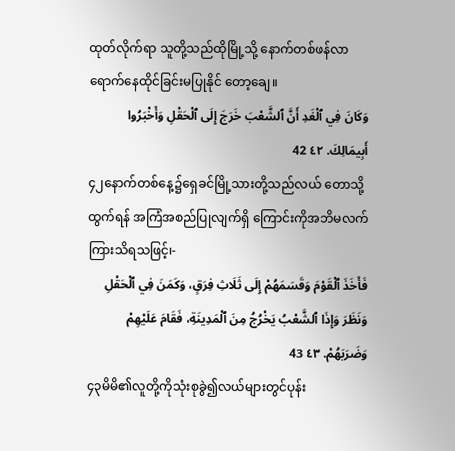ထုတ်လိုက်ရာ သူတို့သည်ထိုမြို့သို့ နောက်တစ်ဖန်လာရောက်နေထိုင်ခြင်းမပြုနိုင် တော့ချေ။
وَكَانَ فِي ٱلْغَدِ أَنَّ ٱلشَّعْبَ خَرَجَ إِلَى ٱلْحَقْلِ وَأَخْبَرُوا أَبِيمَالِكَ. ٤٢ 42
၄၂နောက်တစ်နေ့၌ရှေခင်မြို့သားတို့သည်လယ် တောသို့ထွက်ရန် အကြံအစည်ပြုလျက်ရှိ ကြောင်းကိုအဘိမလက်ကြားသိရသဖြင့်၊-
فَأَخَذَ ٱلْقَوْمَ وَقَسَمَهُمْ إِلَى ثَلَاثِ فِرَقٍ، وَكَمَنَ فِي ٱلْحَقْلِ وَنَظَرَ وَإِذَا ٱلشَّعْبُ يَخْرُجُ مِنَ ٱلْمَدِينَةِ، فَقَامَ عَلَيْهِمْ وَضَرَبَهُمْ. ٤٣ 43
၄၃မိမိ၏လူတို့ကိုသုံးစုခွဲ၍လယ်များတွင်ပုန်း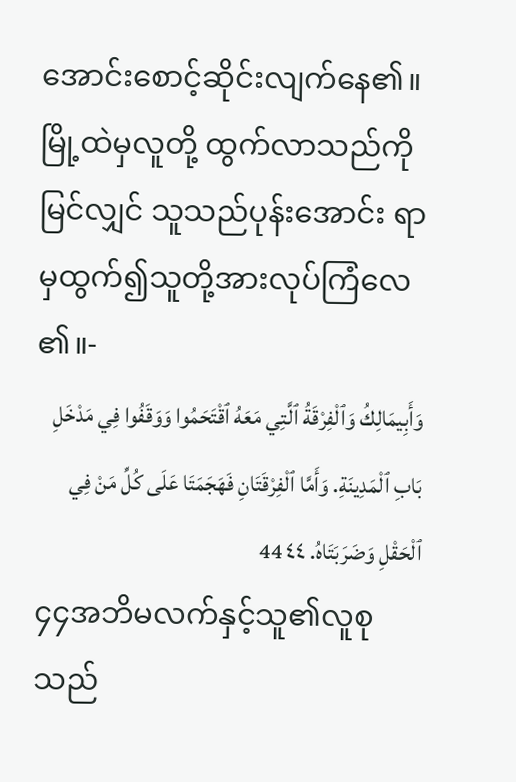အောင်းစောင့်ဆိုင်းလျက်နေ၏။ မြို့ထဲမှလူတို့ ထွက်လာသည်ကိုမြင်လျှင် သူသည်ပုန်းအောင်း ရာမှထွက်၍သူတို့အားလုပ်ကြံလေ၏။-
وَأَبِيمَالِكُ وَٱلْفِرْقَةُ ٱلَّتِي مَعَهُ ٱقْتَحَمُوا وَوَقَفُوا فِي مَدْخَلِ بَابِ ٱلْمَدِينَةِ. وَأَمَّا ٱلْفِرْقَتَانِ فَهَجَمَتَا عَلَى كُلِّ مَنْ فِي ٱلْحَقْلِ وَضَرَبَتَاهُ. ٤٤ 44
၄၄အဘိမလက်နှင့်သူ၏လူစုသည်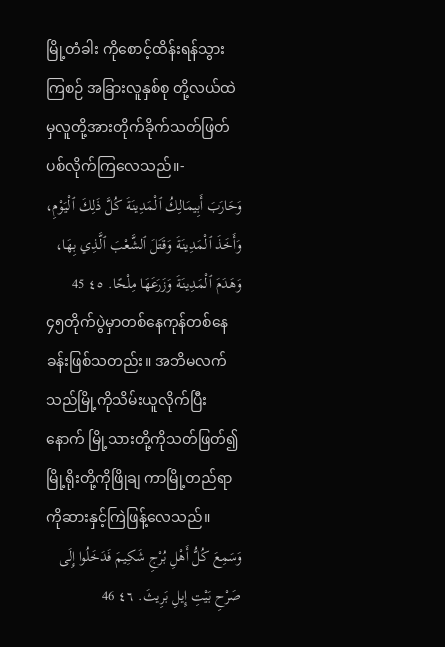မြို့တံခါး ကိုစောင့်ထိန်းရန်သွားကြစဉ် အခြားလူနှစ်စု တို့လယ်ထဲမှလူတို့အားတိုက်ခိုက်သတ်ဖြတ် ပစ်လိုက်ကြလေသည်။-
وَحَارَبَ أَبِيمَالِكُ ٱلْمَدِينَةَ كُلَّ ذَلِكَ ٱلْيَوْمِ، وَأَخَذَ ٱلْمَدِينَةَ وَقَتَلَ ٱلشَّعْبَ ٱلَّذِي بِهَا، وَهَدَمَ ٱلْمَدِينَةَ وَزَرَعَهَا مِلْحًا. ٤٥ 45
၄၅တိုက်ပွဲမှာတစ်နေကုန်တစ်နေခန်းဖြစ်သတည်း။ အဘိမလက်သည်မြို့ကိုသိမ်းယူလိုက်ပြီးနောက် မြို့သားတို့ကိုသတ်ဖြတ်၍ မြို့ရိုးတို့ကိုဖြိုချ ကာမြို့တည်ရာကိုဆားနှင့်ကြဲဖြန့်လေသည်။
وَسَمِعَ كُلُّ أَهْلِ بُرْجِ شَكِيمَ فَدَخَلُوا إِلَى صَرْحِ بَيْتِ إِيلِ بَرِيثَ. ٤٦ 46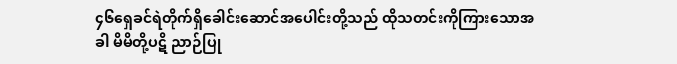၄၆ရှေခင်ရဲတိုက်ရှိခေါင်းဆောင်အပေါင်းတို့သည် ထိုသတင်းကိုကြားသောအခါ မိမိတို့ပဋိ ညာဉ်ပြု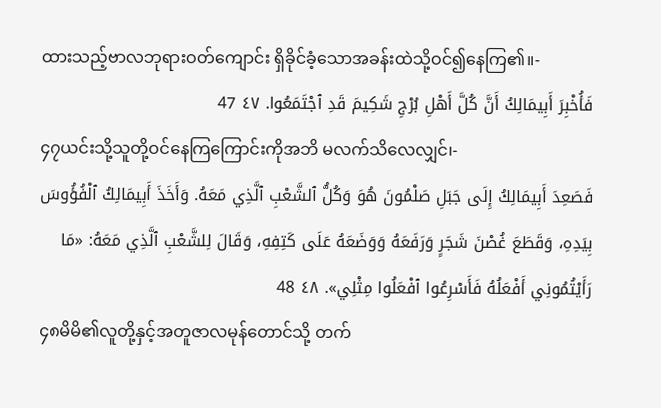ထားသည့်ဗာလဘုရားဝတ်ကျောင်း ရှိခိုင်ခံ့သောအခန်းထဲသို့ဝင်၍နေကြ၏။-
فَأُخْبِرَ أَبِيمَالِكُ أَنَّ كُلَّ أَهْلِ بُرْجِ شَكِيمَ قَدِ ٱجْتَمَعُوا. ٤٧ 47
၄၇ယင်းသို့သူတို့ဝင်နေကြကြောင်းကိုအဘိ မလက်သိလေလျှင်၊-
فَصَعِدَ أَبِيمَالِكُ إِلَى جَبَلِ صَلْمُونَ هُوَ وَكُلُّ ٱلشَّعْبِ ٱلَّذِي مَعَهُ. وَأَخَذَ أَبِيمَالِكُ ٱلْفُؤُوسَ بِيَدِهِ، وَقَطَعَ غُصْنَ شَجَرٍ وَرَفَعَهُ وَوَضَعَهُ عَلَى كَتِفِهِ، وَقَالَ لِلشَّعْبِ ٱلَّذِي مَعَهُ: «مَا رَأَيْتُمُونِي أَفْعَلُهُ فَأَسْرِعُوا ٱفْعَلُوا مِثْلِي». ٤٨ 48
၄၈မိမိ၏လူတို့နှင့်အတူဇာလမုန်တောင်သို့ တက်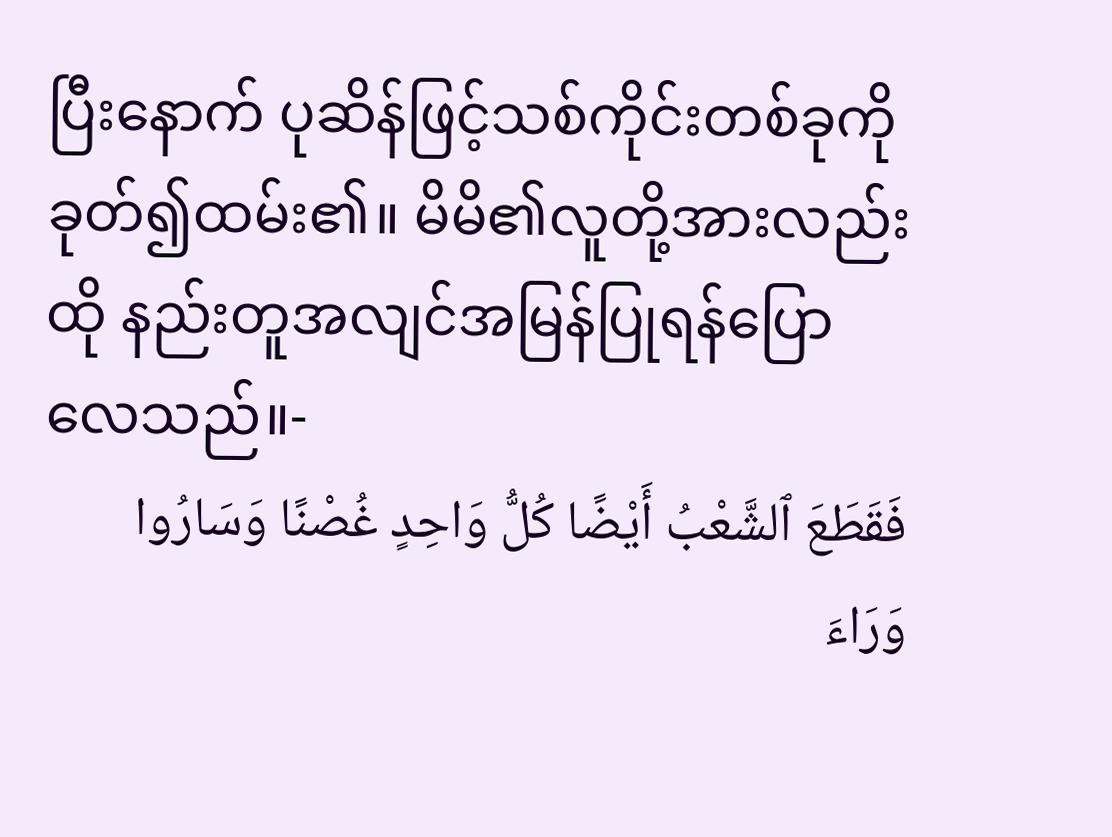ပြီးနောက် ပုဆိန်ဖြင့်သစ်ကိုင်းတစ်ခုကို ခုတ်၍ထမ်း၏။ မိမိ၏လူတို့အားလည်းထို နည်းတူအလျင်အမြန်ပြုရန်ပြောလေသည်။-
فَقَطَعَ ٱلشَّعْبُ أَيْضًا كُلُّ وَاحِدٍ غُصْنًا وَسَارُوا وَرَاءَ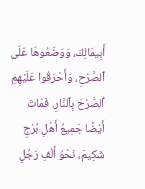أَبِيمَالِكَ، وَوَضَعُوهَا عَلَى ٱلصَّرْحِ، وَأَحْرَقُوا عَلَيْهِمِ ٱلصَّرْحَ بِٱلنَّارِ. فَمَاتَ أَيْضًا جَمِيعُ أَهْلِ بُرْجِ شَكِيمَ، نَحْوُ أَلْفِ رَجُلٍ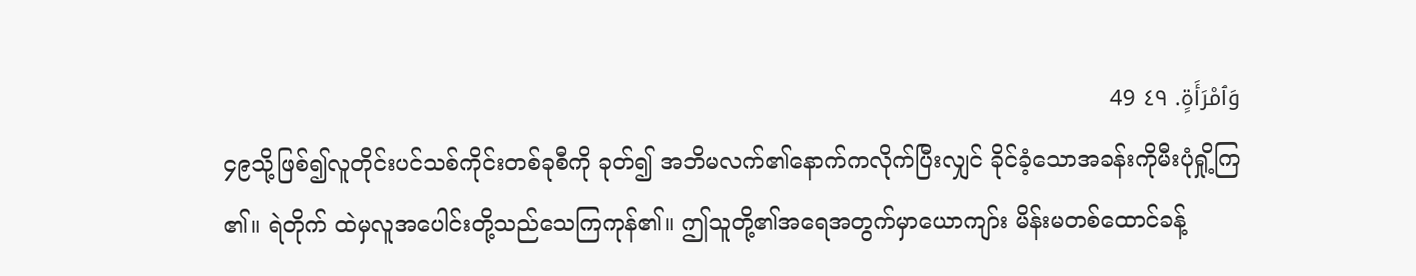وَٱمْرَأَةٍ. ٤٩ 49
၄၉သို့ဖြစ်၍လူတိုင်းပင်သစ်ကိုင်းတစ်ခုစီကို ခုတ်၍ အဘိမလက်၏နောက်ကလိုက်ပြီးလျှင် ခိုင်ခံ့သောအခန်းကိုမီးပုံရှို့ကြ၏။ ရဲတိုက် ထဲမှလူအပေါင်းတို့သည်သေကြကုန်၏။ ဤသူတို့၏အရေအတွက်မှာယောကျာ်း မိန်းမတစ်ထောင်ခန့်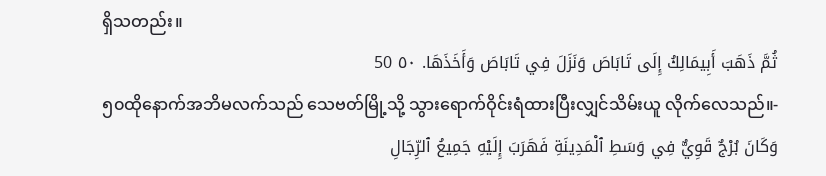ရှိသတည်း။
ثُمَّ ذَهَبَ أَبِيمَالِكُ إِلَى تَابَاصَ وَنَزَلَ فِي تَابَاصَ وَأَخَذَهَا. ٥٠ 50
၅၀ထိုနောက်အဘိမလက်သည် သေဗတ်မြို့သို့ သွားရောက်ဝိုင်းရံထားပြီးလျှင်သိမ်းယူ လိုက်လေသည်။-
وَكَانَ بُرْجٌ قَوِيٌّ فِي وَسَطِ ٱلْمَدِينَةِ فَهَرَبَ إِلَيْهِ جَمِيعُ ٱلرِّجَالِ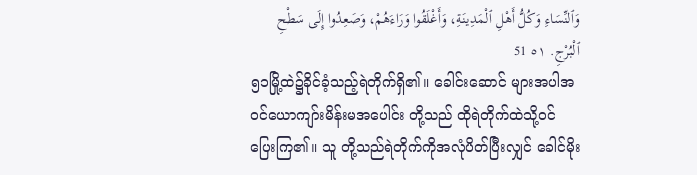وَٱلنِّسَاءِ وَكُلُّ أَهْلِ ٱلْمَدِينَةِ، وَأَغْلَقُوا وَرَاءَهُمْ، وَصَعِدُوا إِلَى سَطْحِ ٱلْبُرْجِ. ٥١ 51
၅၁မြို့ထဲ၌ခိုင်ခံ့သည့်ရဲတိုက်ရှိ၏။ ခေါင်းဆောင် များအပါအဝင်ယောကျာ်းမိန်းမအပေါင်း တို့သည် ထိုရဲတိုက်ထဲသို့ဝင်ပြေးကြ၏။ သူ တို့သည်ရဲတိုက်ကိုအလုံပိတ်ပြီးလျှင် ခေါင်မိုး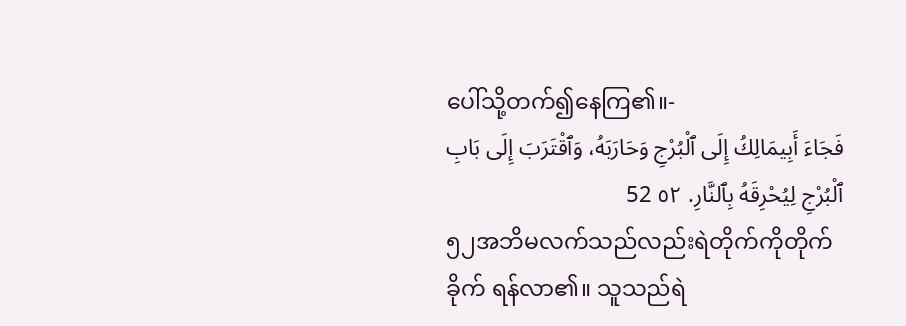ပေါ်သို့တက်၍နေကြ၏။-
فَجَاءَ أَبِيمَالِكُ إِلَى ٱلْبُرْجِ وَحَارَبَهُ، وَٱقْتَرَبَ إِلَى بَابِ ٱلْبُرْجِ لِيُحْرِقَهُ بِٱلنَّارِ. ٥٢ 52
၅၂အဘိမလက်သည်လည်းရဲတိုက်ကိုတိုက်ခိုက် ရန်လာ၏။ သူသည်ရဲ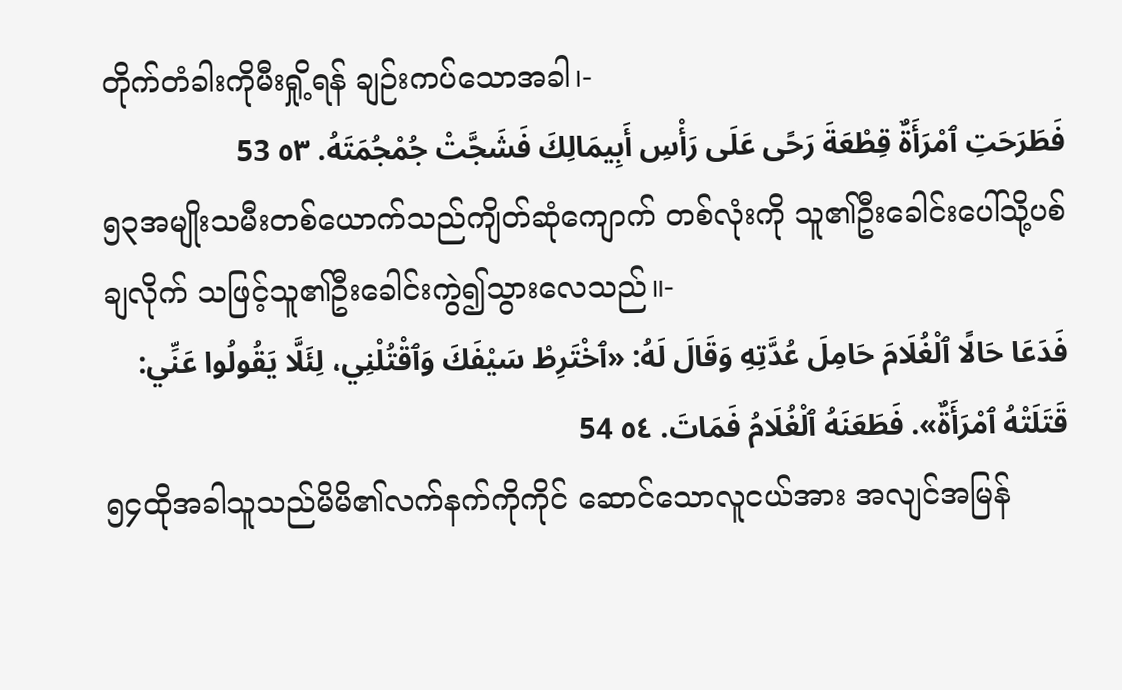တိုက်တံခါးကိုမီးရှို့ရန် ချဉ်းကပ်သောအခါ၊-
فَطَرَحَتِ ٱمْرَأَةٌ قِطْعَةَ رَحًى عَلَى رَأْسِ أَبِيمَالِكَ فَشَجَّتْ جُمْجُمَتَهُ. ٥٣ 53
၅၃အမျိုးသမီးတစ်ယောက်သည်ကျိတ်ဆုံကျောက် တစ်လုံးကို သူ၏ဦးခေါင်းပေါ်သို့ပစ်ချလိုက် သဖြင့်သူ၏ဦးခေါင်းကွဲ၍သွားလေသည်။-
فَدَعَا حَالًا ٱلْغُلَامَ حَامِلَ عُدَّتِهِ وَقَالَ لَهُ: «ٱخْتَرِطْ سَيْفَكَ وَٱقْتُلْنِي، لِئَلَّا يَقُولُوا عَنِّي: قَتَلَتْهُ ٱمْرَأَةٌ». فَطَعَنَهُ ٱلْغُلَامُ فَمَاتَ. ٥٤ 54
၅၄ထိုအခါသူသည်မိမိ၏လက်နက်ကိုကိုင် ဆောင်သောလူငယ်အား အလျင်အမြန်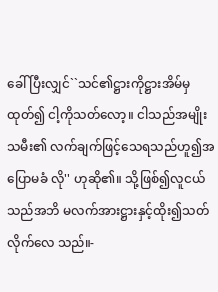ခေါ် ပြီးလျှင်``သင်၏ဋ္ဌားကိုဋ္ဌားအိမ်မှထုတ်၍ ငါ့ကိုသတ်လော့။ ငါသည်အမျိုးသမီး၏ လက်ချက်ဖြင့်သေရသည်ဟူ၍အပြောမခံ လို'' ဟုဆို၏။ သို့ဖြစ်၍လူငယ်သည်အဘိ မလက်အားဋ္ဌားနှင့်ထိုး၍သတ်လိုက်လေ သည်။-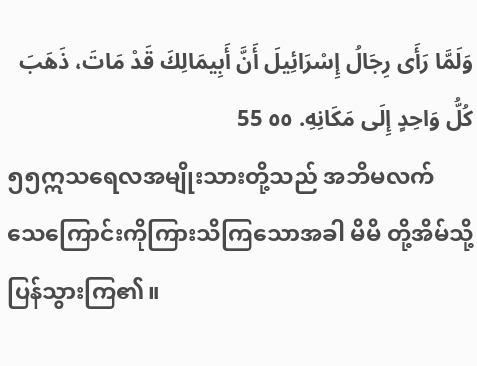وَلَمَّا رَأَى رِجَالُ إِسْرَائِيلَ أَنَّ أَبِيمَالِكَ قَدْ مَاتَ، ذَهَبَ كُلُّ وَاحِدٍ إِلَى مَكَانِهِ. ٥٥ 55
၅၅ဣသရေလအမျိုးသားတို့သည် အဘိမလက် သေကြောင်းကိုကြားသိကြသောအခါ မိမိ တို့အိမ်သို့ပြန်သွားကြ၏။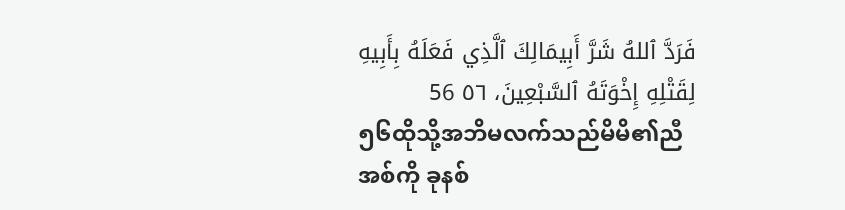فَرَدَّ ٱللهُ شَرَّ أَبِيمَالِكَ ٱلَّذِي فَعَلَهُ بِأَبِيهِ لِقَتْلِهِ إِخْوَتَهُ ٱلسَّبْعِينَ، ٥٦ 56
၅၆ထိုသို့အဘိမလက်သည်မိမိ၏ညီအစ်ကို ခုနစ်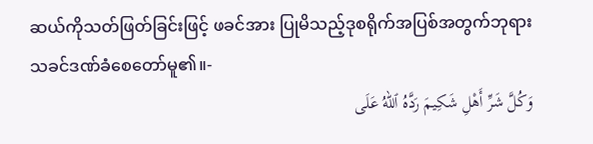ဆယ်ကိုသတ်ဖြတ်ခြင်းဖြင့် ဖခင်အား ပြုမိသည့်ဒုစရိုက်အပြစ်အတွက်ဘုရားသခင်ဒဏ်ခံစေတော်မူ၏။-
وَكُلَّ شَرِّ أَهْلِ شَكِيمَ رَدَّهُ ٱللهُ عَلَى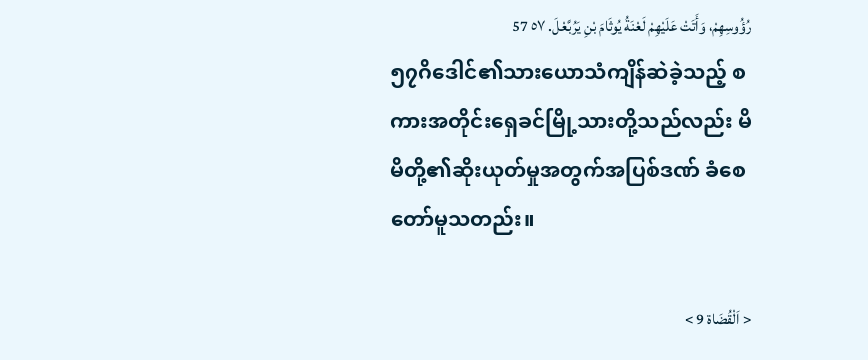رُؤُوسِهِمْ، وَأَتَتْ عَلَيْهِمْ لَعْنَةُ يُوثَامَ بْنِ يَرُبَّعْلَ. ٥٧ 57
၅၇ဂိဒေါင်၏သားယောသံကျိန်ဆဲခဲ့သည့် စကားအတိုင်းရှေခင်မြို့သားတို့သည်လည်း မိမိတို့၏ဆိုးယုတ်မှုအတွက်အပြစ်ဒဏ် ခံစေတော်မူသတည်း။

< اَلْقُضَاة 9 >